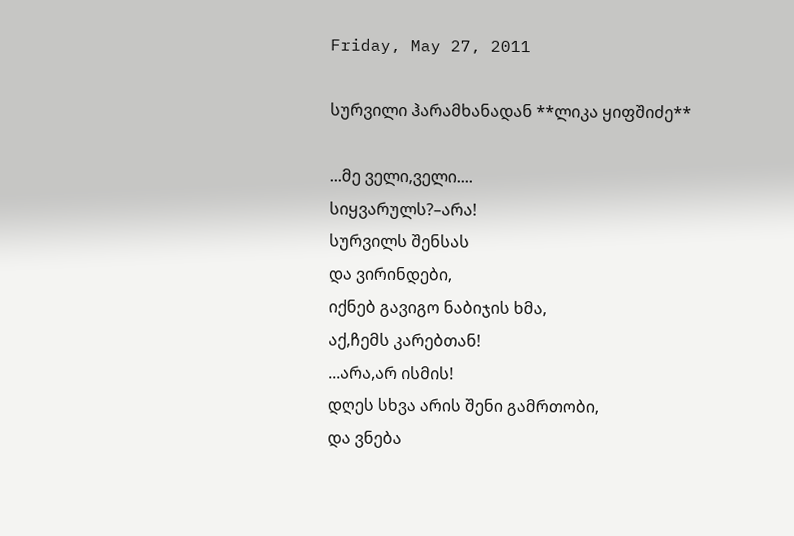Friday, May 27, 2011

სურვილი ჰარამხანადან **ლიკა ყიფშიძე**

...მე ველი,ველი....
სიყვარულს?–არა!
სურვილს შენსას
და ვირინდები,
იქნებ გავიგო ნაბიჯის ხმა,
აქ,ჩემს კარებთან!
...არა,არ ისმის!
დღეს სხვა არის შენი გამრთობი,
და ვნება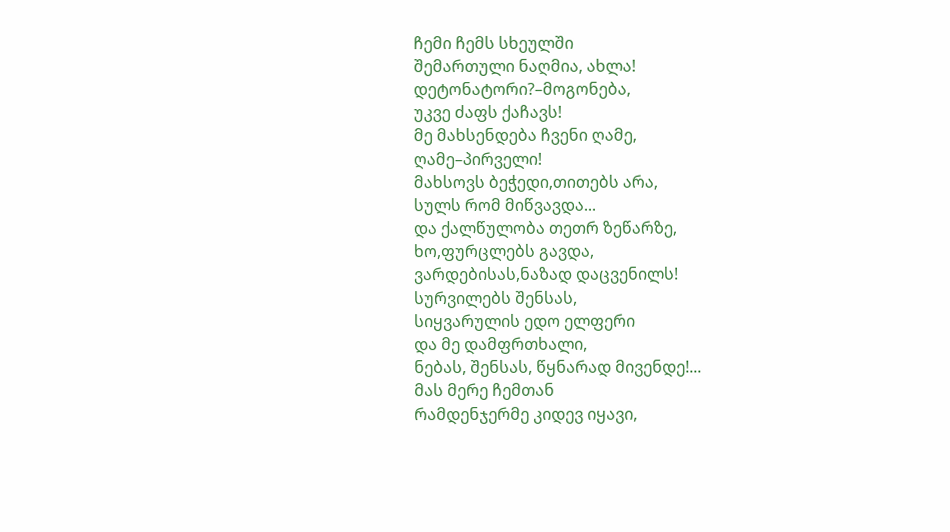ჩემი ჩემს სხეულში
შემართული ნაღმია, ახლა!
დეტონატორი?–მოგონება,
უკვე ძაფს ქაჩავს!
მე მახსენდება ჩვენი ღამე,
ღამე–პირველი!
მახსოვს ბეჭედი,თითებს არა,
სულს რომ მიწვავდა...
და ქალწულობა თეთრ ზეწარზე,
ხო,ფურცლებს გავდა,
ვარდებისას,ნაზად დაცვენილს!
სურვილებს შენსას,
სიყვარულის ედო ელფერი
და მე დამფრთხალი,
ნებას, შენსას, წყნარად მივენდე!...
მას მერე ჩემთან
რამდენჯერმე კიდევ იყავი,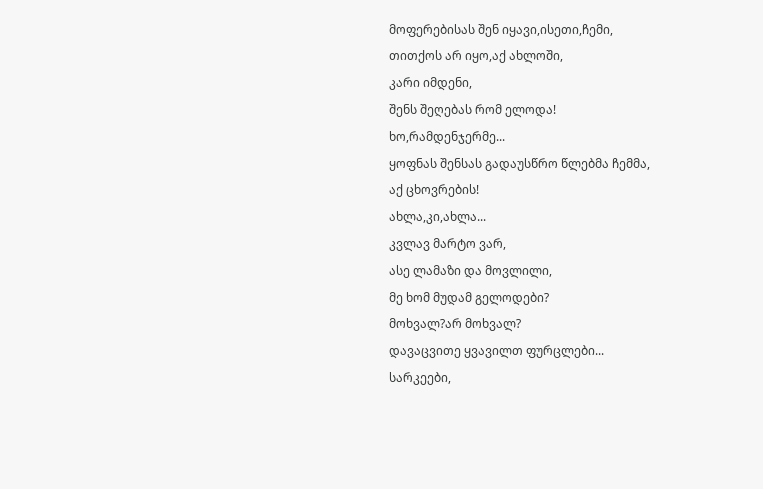მოფერებისას შენ იყავი,ისეთი,ჩემი,
თითქოს არ იყო,აქ ახლოში,
კარი იმდენი,
შენს შეღებას რომ ელოდა!
ხო,რამდენჯერმე...
ყოფნას შენსას გადაუსწრო წლებმა ჩემმა,
აქ ცხოვრების!
ახლა,კი,ახლა...
კვლავ მარტო ვარ,
ასე ლამაზი და მოვლილი,
მე ხომ მუდამ გელოდები?
მოხვალ?არ მოხვალ?
დავაცვითე ყვავილთ ფურცლები...
სარკეები,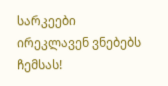სარკეები
ირეკლავენ ვნებებს ჩემსას!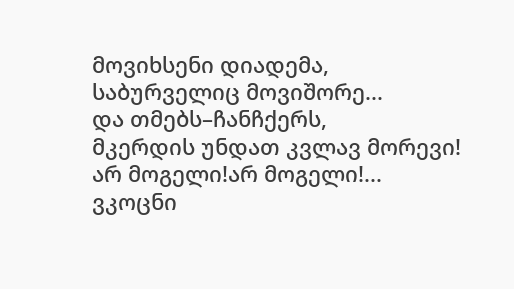მოვიხსენი დიადემა,
საბურველიც მოვიშორე...
და თმებს–ჩანჩქერს,
მკერდის უნდათ კვლავ მორევი!
არ მოგელი!არ მოგელი!...
ვკოცნი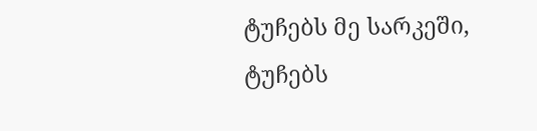ტუჩებს მე სარკეში,
ტუჩებს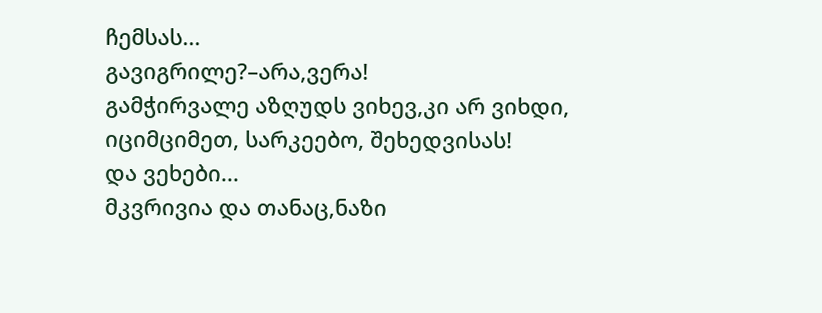ჩემსას...
გავიგრილე?–არა,ვერა!
გამჭირვალე აზღუდს ვიხევ,კი არ ვიხდი,
იციმციმეთ, სარკეებო, შეხედვისას!
და ვეხები...
მკვრივია და თანაც,ნაზი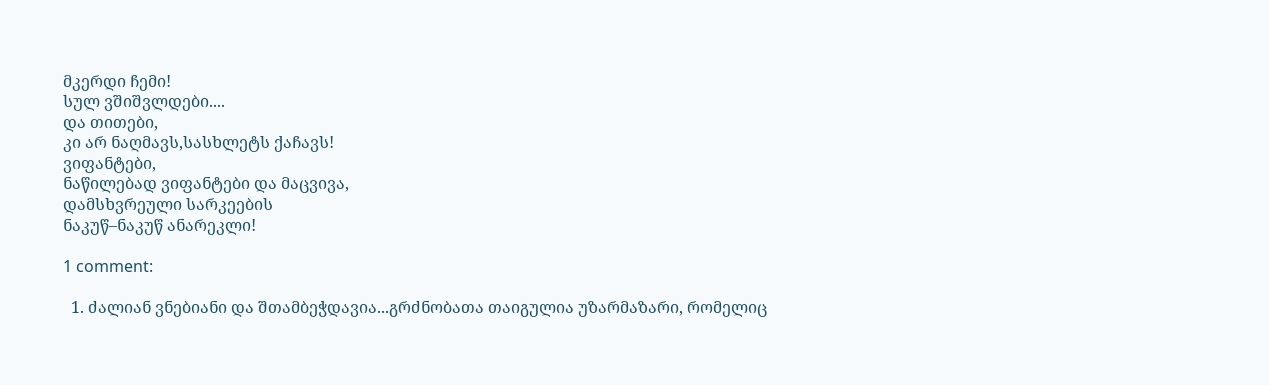მკერდი ჩემი!
სულ ვშიშვლდები....
და თითები,
კი არ ნაღმავს,სასხლეტს ქაჩავს!
ვიფანტები,
ნაწილებად ვიფანტები და მაცვივა,
დამსხვრეული სარკეების
ნაკუწ–ნაკუწ ანარეკლი!

1 comment:

  1. ძალიან ვნებიანი და შთამბეჭდავია...გრძნობათა თაიგულია უზარმაზარი, რომელიც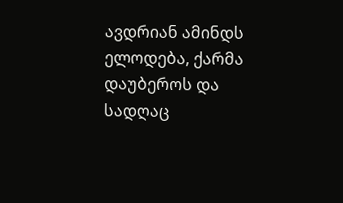ავდრიან ამინდს ელოდება, ქარმა დაუბეროს და სადღაც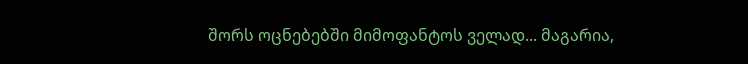შორს ოცნებებში მიმოფანტოს ველად... მაგარია,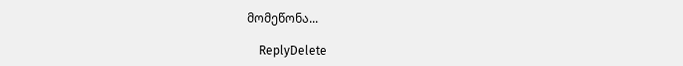მომეწონა...

    ReplyDelete